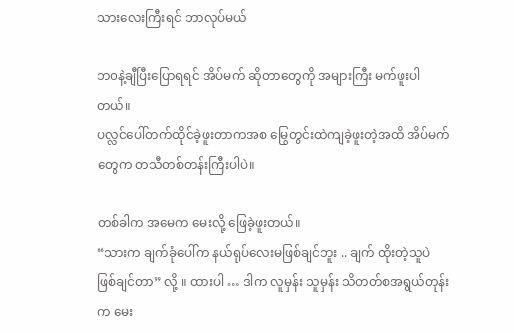သားလေးကြီးရင် ဘာလုပ်မယ်

ဘ၀နဲ့ချီပြီးပြောရရင် အိပ်မက် ဆိုတာတွေကို အများကြီး မက်ဖူးပါတယ်။
ပလ္လင်ပေါ်တက်ထိုင်ခဲ့ဖူးတာကအစ မြွေတွင်းထဲကျခဲ့ဖူးတဲ့အထိ အိပ်မက်တွေက တသီတစ်တန်းကြီးပါပဲ။

တစ်ခါက အမေက မေးလို့ ဖြေခဲ့ဖူးတယ်။
“သားက ချက်ခုံပေါ်က နယ်ရုပ်လေးမဖြစ်ချင်ဘူး .. ချက် ထိုးတဲ့သူပဲ ဖြစ်ချင်တာ” လို့ ။ ထားပါ … ဒါက လူမှန်း သူမှန်း သိတတ်စအရွယ်တုန်းက မေး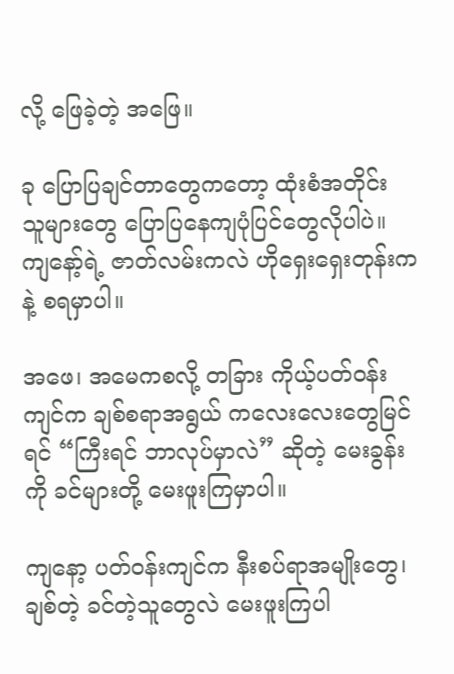လို့ ဖြေခဲ့တဲ့ အဖြေ။

ခု ပြောပြချင်တာတွေကတော့ ထုံးစံအတိုင်း
သူများတွေ ပြောပြနေကျပုံပြင်တွေလိုပါပဲ။
ကျနော့်ရဲ့ ဇာတ်လမ်းကလဲ ဟိုရှေးရှေးတုန်းကနဲ့ စရမှာပါ။

အဖေ၊ အမေကစလို့ တခြား ကိုယ့်ပတ်၀န်းကျင်က ချစ်စရာအရွယ် ကလေးလေးတွေမြင်ရင် “ကြီးရင် ဘာလုပ်မှာလဲ” ဆိုတဲ့ မေးခွန်းကို ခင်များတို့ မေးဖူးကြမှာပါ။

ကျနော့ ပတ်၀န်းကျင်က နီးစပ်ရာအမျိုးတွေ၊ ချစ်တဲ့ ခင်တဲ့သူတွေလဲ မေးဖူးကြပါ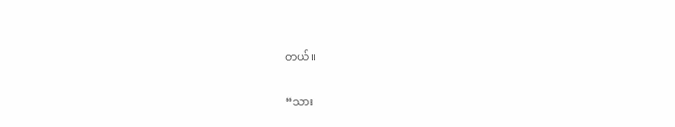တယ်။

“သား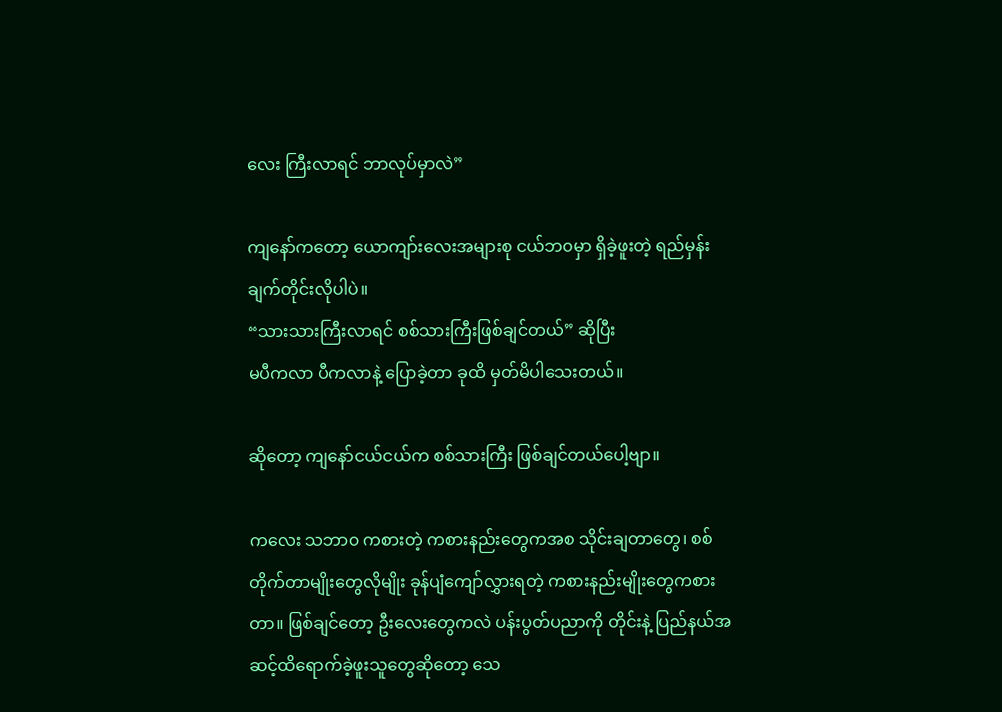လေး ကြီးလာရင် ဘာလုပ်မှာလဲ”

ကျနော်ကတော့ ယောကျာ်းလေးအများစု ငယ်ဘ၀မှာ ရှိခဲ့ဖူးတဲ့ ရည်မှန်းချက်တိုင်းလိုပါပဲ။
“သားသားကြီးလာရင် စစ်သားကြီးဖြစ်ချင်တယ်” ဆိုပြီး
မပီကလာ ပီကလာနဲ့ ပြောခဲ့တာ ခုထိ မှတ်မိပါသေးတယ်။

ဆိုတော့ ကျနော်ငယ်ငယ်က စစ်သားကြီး ဖြစ်ချင်တယ်ပေါ့ဗျာ။

ကလေး သဘာ၀ ကစားတဲ့ ကစားနည်းတွေကအစ သိုင်းချတာတွေ၊ စစ်တိုက်တာမျိုးတွေလိုမျိုး ခုန်ပျံကျော်လွှားရတဲ့ ကစားနည်းမျိုးတွေကစားတာ။ ဖြစ်ချင်တော့ ဦးလေးတွေကလဲ ပန်းပွတ်ပညာကို တိုင်းနဲ့ ပြည်နယ်အဆင့်ထိရောက်ခဲ့ဖူးသူတွေဆိုတော့ သေ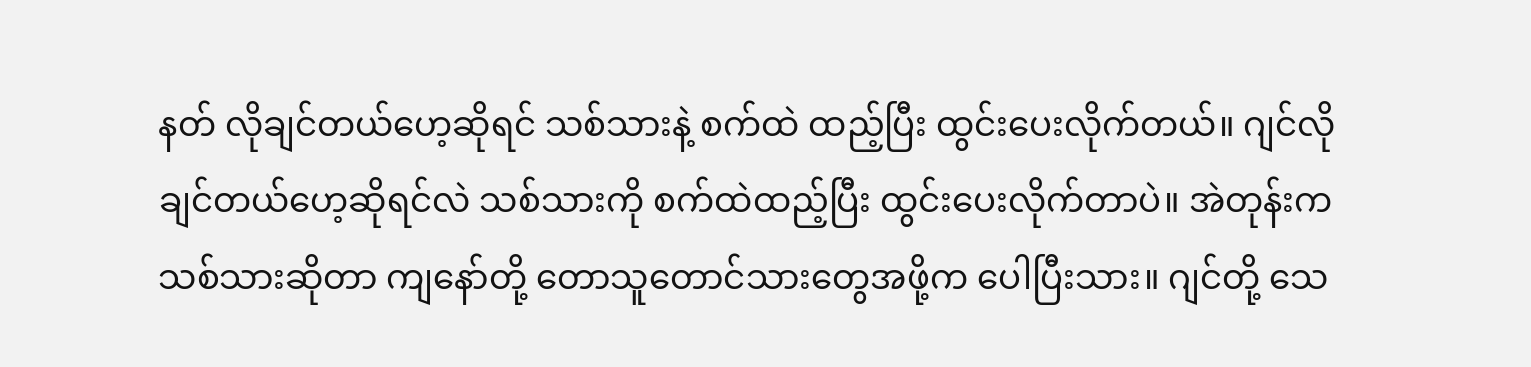နတ် လိုချင်တယ်ဟေ့ဆိုရင် သစ်သားနဲ့ စက်ထဲ ထည့်ပြီး ထွင်းပေးလိုက်တယ်။ ဂျင်လိုချင်တယ်ဟေ့ဆိုရင်လဲ သစ်သားကို စက်ထဲထည့်ပြီး ထွင်းပေးလိုက်တာပဲ။ အဲတုန်းက သစ်သားဆိုတာ ကျနော်တို့ တောသူတောင်သားတွေအဖို့က ပေါပြီးသား။ ဂျင်တို့ သေ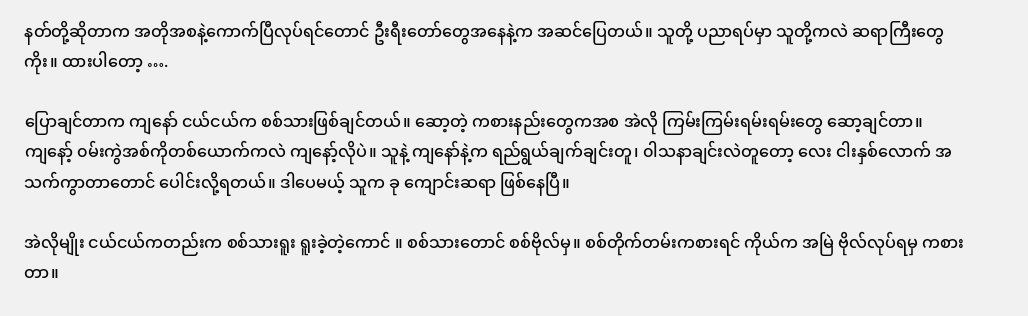နတ်တို့ဆိုတာက အတိုအစနဲ့ကောက်ပြီလုပ်ရင်တောင် ဦးရီးတော်တွေအနေနဲ့က အဆင်ပြေတယ်။ သူတို့ ပညာရပ်မှာ သူတို့ကလဲ ဆရာကြီးတွေကိုး။ ထားပါတော့ ….

ပြောချင်တာက ကျနော် ငယ်ငယ်က စစ်သားဖြစ်ချင်တယ်။ ဆော့တဲ့ ကစားနည်းတွေကအစ အဲလို ကြမ်းကြမ်းရမ်းရမ်းတွေ ဆော့ချင်တာ။
ကျနော့် ၀မ်းကွဲအစ်ကိုတစ်ယောက်ကလဲ ကျနော့်လိုပဲ။ သူနဲ့ ကျနော်နဲ့က ရည်ရွယ်ချက်ချင်းတူ၊ ၀ါသနာချင်းလဲတူတော့ လေး ငါးနှစ်လောက် အသက်ကွာတာတောင် ပေါင်းလို့ရတယ်။ ဒါပေမယ့် သူက ခု ကျောင်းဆရာ ဖြစ်နေပြီ။

အဲလိုမျိုး ငယ်ငယ်ကတည်းက စစ်သားရူး ရူးခဲ့တဲ့ကောင် ။ စစ်သားတောင် စစ်ဗိုလ်မှ။ စစ်တိုက်တမ်းကစားရင် ကိုယ်က အမြဲ ဗိုလ်လုပ်ရမှ ကစားတာ။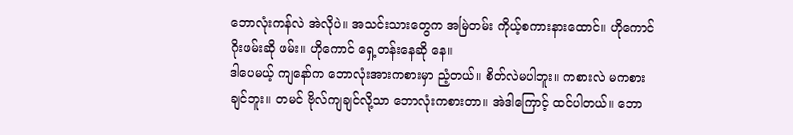ဘောလုံးကန်လဲ အဲလိုပဲ။ အသင်းသားတွေက အမြဲတမ်း ကိုယ့်စကားနားထောင်။ ဟိုကောင် ဂိုးဖမ်းဆို ဖမ်း။ ဟိုကောင် ရှေ့တန်းနေဆို နေ။
ဒါပေမယ့် ကျနော်က ဘောလုံးအားကစားမှာ ညံ့တယ်။ စိတ်လဲမပါဘူး။ ကစားလဲ မကစားချင်ဘူး။ တမင် ဗိုလ်ကျချင်လို့သာ ဘောလုံးကစားတာ။ အဲဒါကြောင့် ထင်ပါတယ်။ ဘော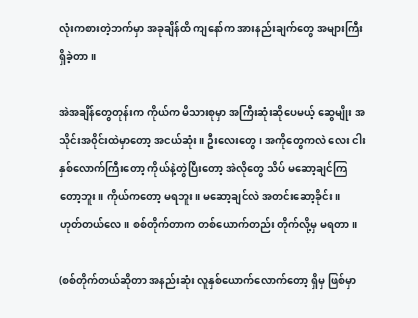လုံးကစားတဲ့ဘက်မှာ အခုချိန်ထိ ကျနော်က အားနည်းချက်တွေ အများကြီးရှိခဲ့တာ။

အဲအချိန်တွေတုန်းက ကိုယ်က မိသားစုမှာ အကြီးဆုံးဆိုပေမယ့် ဆွေမျိုး အသိုင်းအ၀ိုင်းထဲမှာတော့ အငယ်ဆုံး။ ဦးလေးတွေ၊ အကိုတွေကလဲ လေး ငါးနှစ်လောက်ကြီးတော့ ကိုယ်နဲ့တွဲပြီးတော့ အဲလိုတွေ သိပ် မဆော့ချင်ကြတော့ဘူး။ ကိုယ်ကတော့ မရဘူး။ မဆော့ချင်လဲ အတင်းဆော့ခိုင်း။
ဟုတ်တယ်လေ။ စစ်တိုက်တာက တစ်ယောက်တည်း တိုက်လို့မှ မရတာ။

(စစ်တိုက်တယ်ဆိုတာ အနည်းဆုံး လူနှစ်ယောက်လောက်တော့ ရှိမှ ဖြစ်မှာ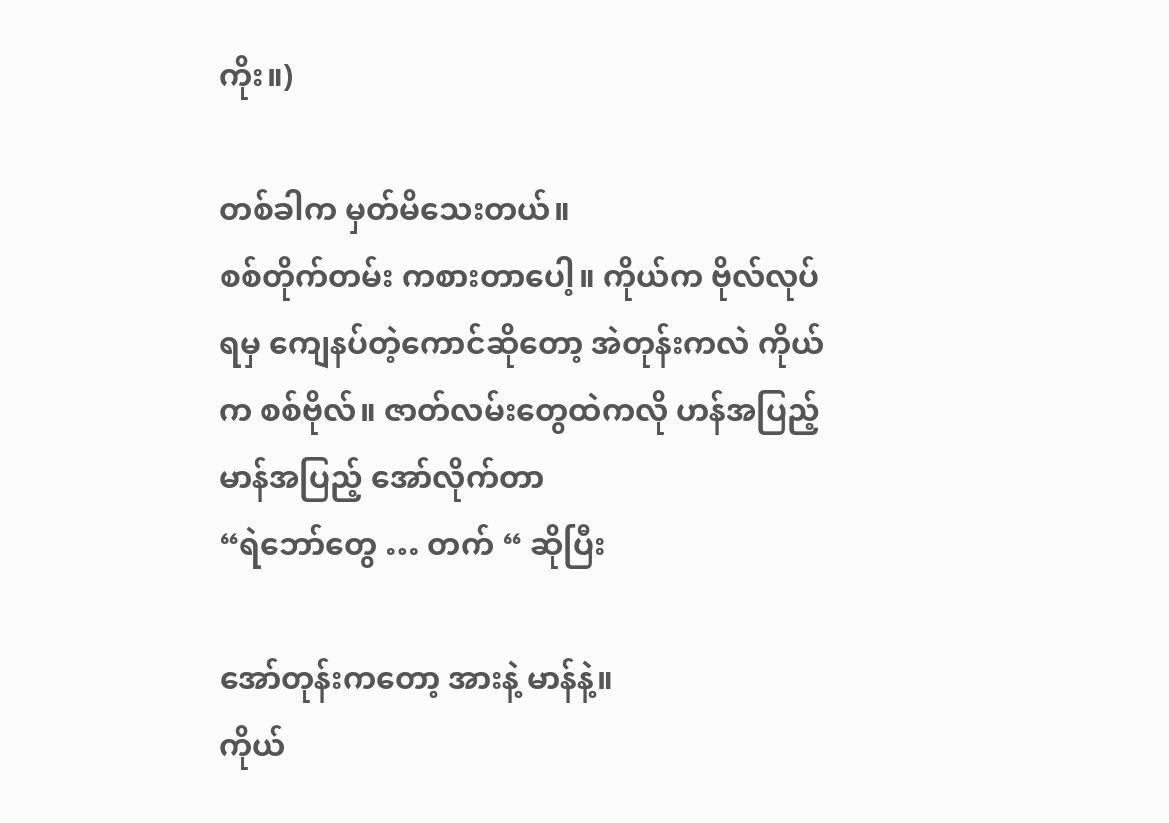ကိုး။)

တစ်ခါက မှတ်မိသေးတယ်။
စစ်တိုက်တမ်း ကစားတာပေါ့။ ကိုယ်က ဗိုလ်လုပ်ရမှ ကျေနပ်တဲ့ကောင်ဆိုတော့ အဲတုန်းကလဲ ကိုယ်က စစ်ဗိုလ်။ ဇာတ်လမ်းတွေထဲကလို ဟန်အပြည့် မာန်အပြည့် အော်လိုက်တာ
“ရဲဘော်တွေ … တက် “ ဆိုပြီး

အော်တုန်းကတော့ အားနဲ့ မာန်နဲ့။
ကိုယ်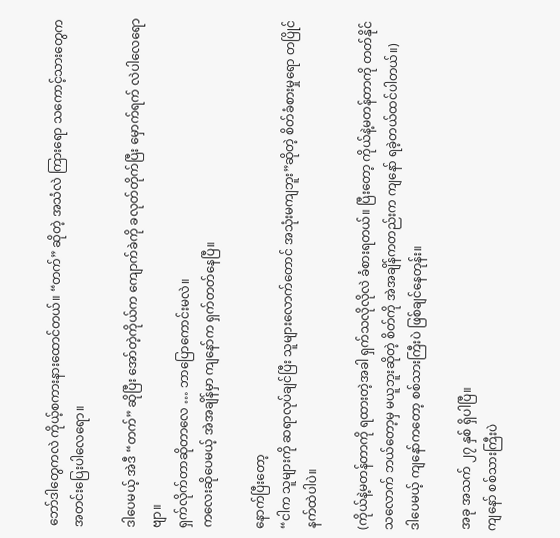ဘော်ဒါတွေကလဲ ကိုယ့်စကားနားထောင်တယ်။ “တက်” ဆိုတဲ့ အသံလဲ ကြားရော သကောင့်သားတွေက အတင်းပြေးပါလေရော။

ဒါပေမယ့် အဲဒီ “တက်” ဆိုပြီး အော်တဲ့ကိုယ်က ကျောက်ခဲကို ခလုတ်တိုက်ပြီး မှောက်ရက် လဲပါလေရောဗျာ။
ရှက်လိုက်တာဆိုတာလေ … ဘာပြောကောင်းမလဲ။
ကလေးဆိုပေမယ့် အဲအချိန်မှာ ကျနော်က ရှက်တတ်နေပြီ။

နောက်ပြီးတော့
“ငါက သူများကို ဆရာလုပ်ချင်ပြီး သူများလောက်တောင် အသုံးမကျဘူး”ဆိုတဲ့ စိတ်ခံစားမှုရော တပြိုင်နက်ထဲပါပဲ။

(ကိုယ်နဲ့မတန်တာကို ရထားတဲ့အခါ ရှက်သလိုလိုလဲ ခံစားရတယ်။ ပြီးတော့ ကိုယ်နဲ့မတန်တာကို တတ်နိုင်သလောက် ဘယ်တော့မှ မယူဘူးဆိုတဲ့ စိတ်ကို အဲအချိန်ကတည်းက ကျနော် ရခဲ့တယ်ထင်ပါတယ်။)
ဒါပေမယ့် ကျနော်ကတော့ စစ်သားကြီးပဲ ဖြစ်ချင်နေတုန်း။

အခု အသက် ၂၇ နှစ် ရှိပါပြီ။
ကျနော် စစ်သားကြီးပဲ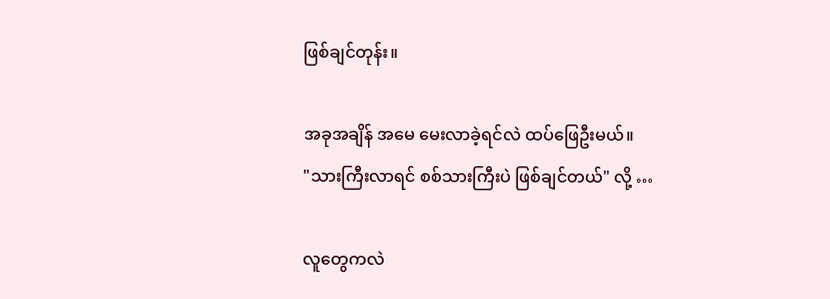ဖြစ်ချင်တုန်း။

အခုအချိန် အမေ မေးလာခဲ့ရင်လဲ ထပ်ဖြေဦးမယ်။
"သားကြီးလာရင် စစ်သားကြီးပဲ ဖြစ်ချင်တယ်" လို့ …

လူတွေကလဲ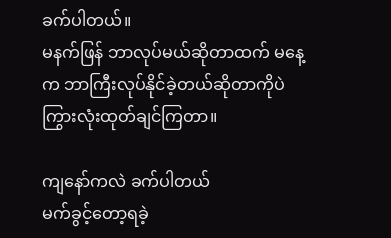ခက်ပါတယ်။
မနက်ဖြန် ဘာလုပ်မယ်ဆိုတာထက် မနေ့က ဘာကြီးလုပ်နိုင်ခဲ့တယ်ဆိုတာကိုပဲ ကြွားလုံးထုတ်ချင်ကြတာ။

ကျနော်ကလဲ ခက်ပါတယ်
မက်ခွင့်တော့ရခဲ့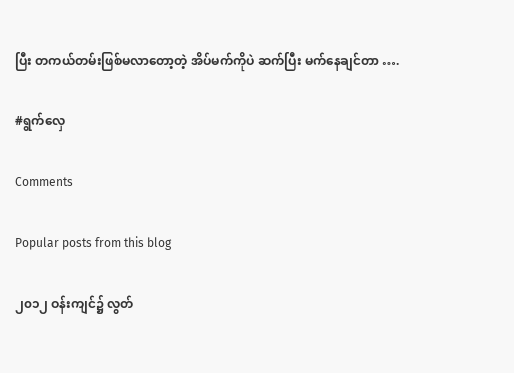ပြီး တကယ်တမ်းဖြစ်မလာတော့တဲ့ အိပ်မက်ကိုပဲ ဆက်ပြီး မက်နေချင်တာ ….

#ရွက်လှေ

Comments

Popular posts from this blog

၂၀၁၂ ဝန်းကျင်၌ လွတ်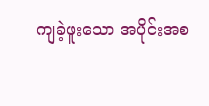ကျခဲ့ဖူးသော အပိုင်းအစ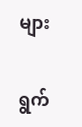များ

ရွက်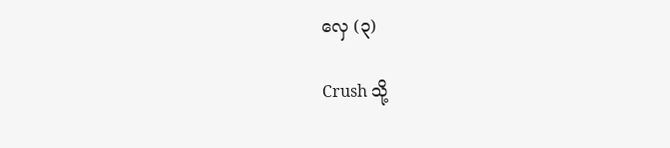လှေ (၃)

Crush သို့